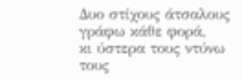Δυο στίχους άτσαλους γράφω κάθε φορά,
κι ύστερα τους ντύνω τους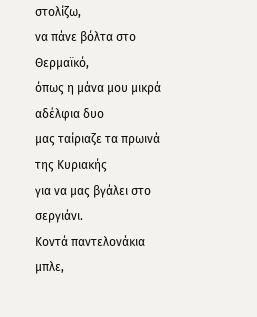στολίζω,
να πάνε βόλτα στο Θερμαϊκό,
όπως η μάνα μου μικρά αδέλφια δυο
μας ταίριαζε τα πρωινά της Κυριακής
για να μας βγάλει στο σεργιάνι.
Κοντά παντελονάκια μπλε,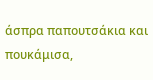άσπρα παπουτσάκια και πουκάμισα,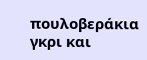πουλοβεράκια γκρι και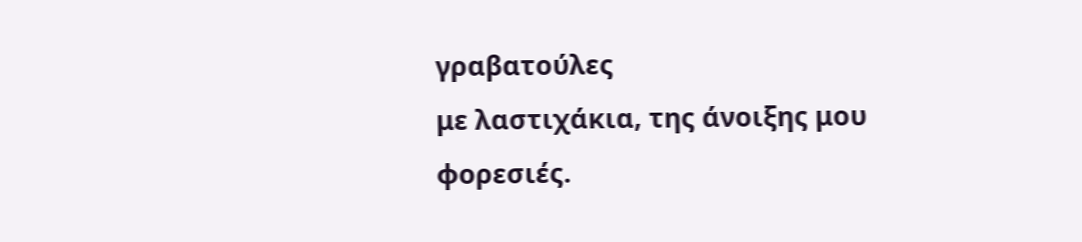γραβατούλες
με λαστιχάκια, της άνοιξης μου φορεσιές.